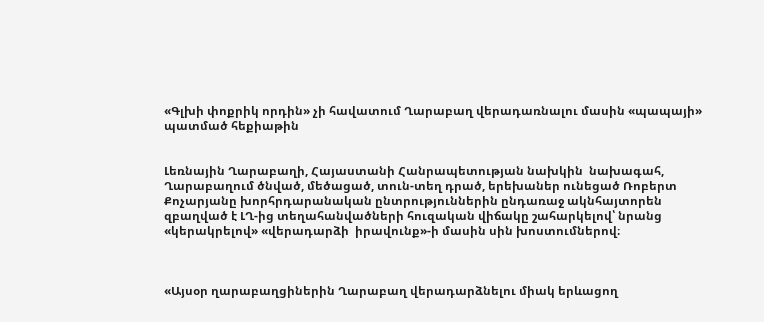«Գլխի փոքրիկ որդին» չի հավատում Ղարաբաղ վերադառնալու մասին «պապայի» պատմած հեքիաթին


Լեռնային Ղարաբաղի, Հայաստանի Հանրապետության նախկին  նախագահ, Ղարաբաղում ծնված, մեծացած, տուն-տեղ դրած, երեխաներ ունեցած Ռոբերտ Քոչարյանը խորհրդարանական ընտրություններին ընդառաջ ակնհայտորեն զբաղված է ԼՂ-ից տեղահանվածների հուզական վիճակը շահարկելով՝ նրանց «կերակրելով» «վերադարձի  իրավունք»-ի մասին սին խոստումներով։



«Այսօր ղարաբաղցիներին Ղարաբաղ վերադարձնելու միակ երևացող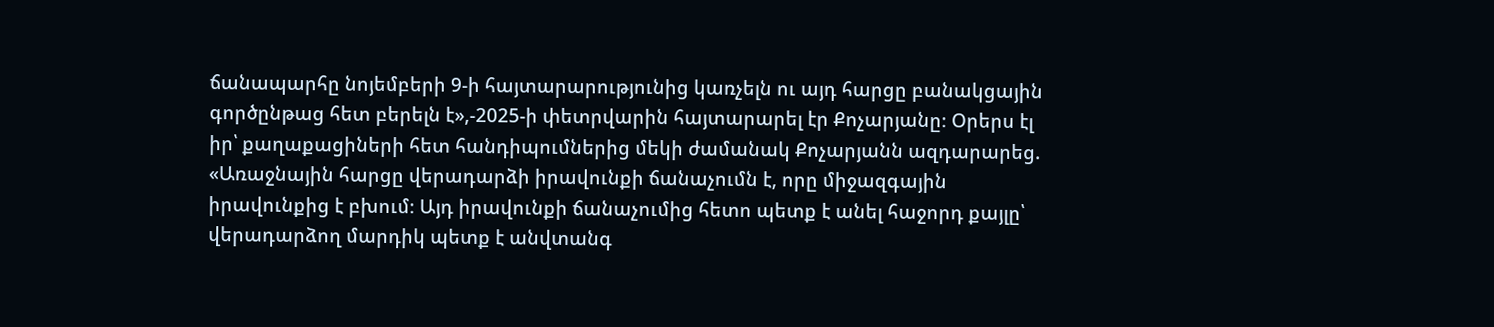ճանապարհը նոյեմբերի 9-ի հայտարարությունից կառչելն ու այդ հարցը բանակցային գործընթաց հետ բերելն է»,-2025-ի փետրվարին հայտարարել էր Քոչարյանը։ Օրերս էլ իր՝ քաղաքացիների հետ հանդիպումներից մեկի ժամանակ Քոչարյանն ազդարարեց. «Առաջնային հարցը վերադարձի իրավունքի ճանաչումն է, որը միջազգային   իրավունքից է բխում։ Այդ իրավունքի ճանաչումից հետո պետք է անել հաջորդ քայլը՝ վերադարձող մարդիկ պետք է անվտանգ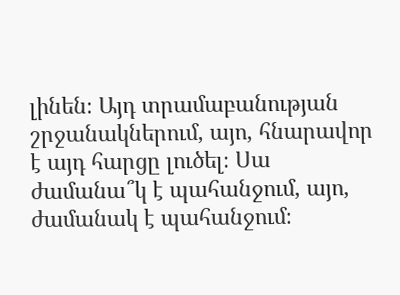լինեն։ Այդ տրամաբանության շրջանակներում, այո, հնարավոր է այդ հարցը լուծել։ Սա ժամանա՞կ է պահանջում, այո, ժամանակ է պահանջում։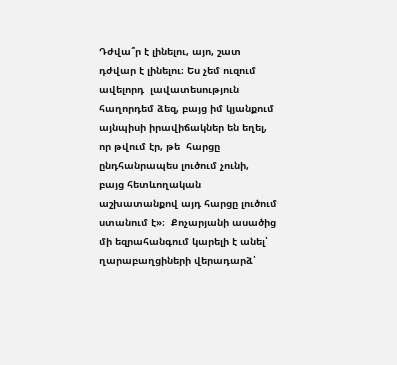Դժվա՞ր է լինելու, այո, շատ դժվար է լինելու։ Ես չեմ ուզում ավելորդ  լավատեսություն հաղորդեմ ձեզ, բայց իմ կյանքում այնպիսի իրավիճակներ են եղել, որ թվում էր, թե  հարցը ընդհանրապես լուծում չունի,  բայց հետևողական աշխատանքով այդ հարցը լուծում ստանում է»։  Քոչարյանի ասածից մի եզրահանգում կարելի է անել՝ ղարաբաղցիների վերադարձ՝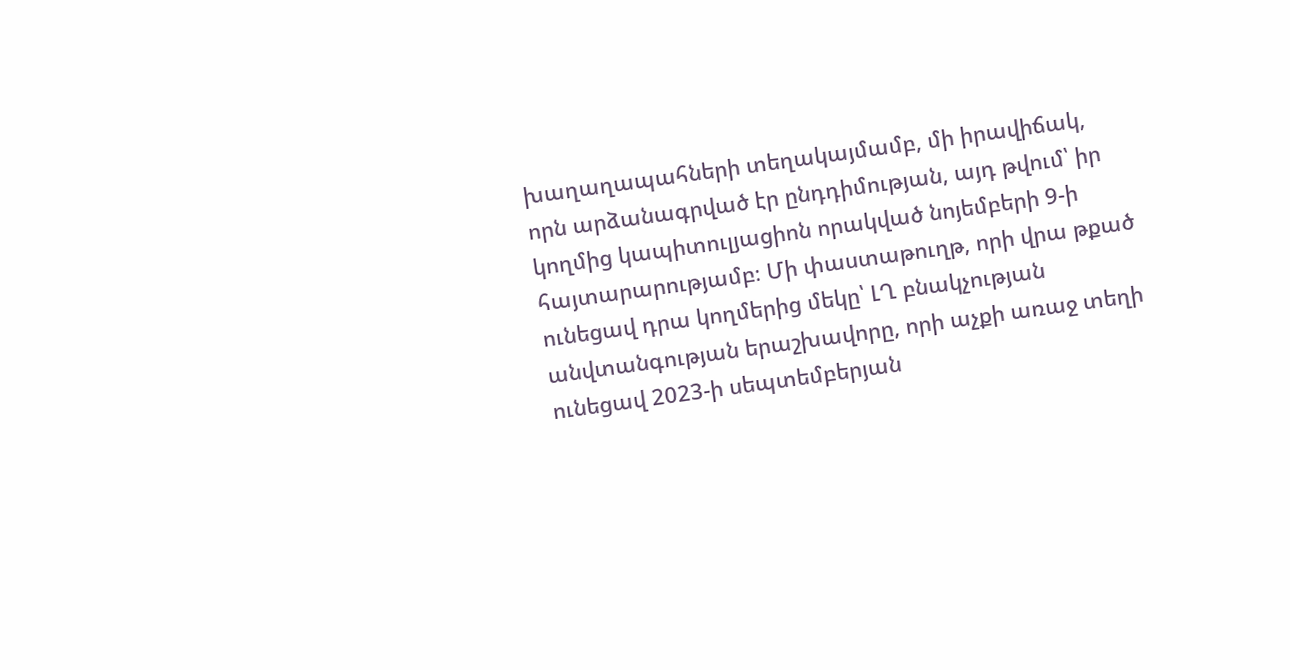խաղաղապահների տեղակայմամբ, մի իրավիճակ, որն արձանագրված էր ընդդիմության, այդ թվում՝ իր  կողմից կապիտուլյացիոն որակված նոյեմբերի 9-ի հայտարարությամբ։ Մի փաստաթուղթ, որի վրա թքած ունեցավ դրա կողմերից մեկը՝ ԼՂ բնակչության անվտանգության երաշխավորը, որի աչքի առաջ տեղի ունեցավ 2023-ի սեպտեմբերյան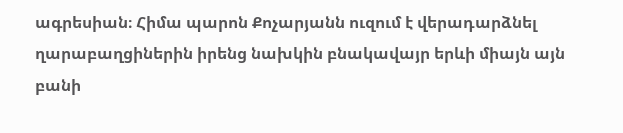ագրեսիան։ Հիմա պարոն Քոչարյանն ուզում է վերադարձնել ղարաբաղցիներին իրենց նախկին բնակավայր երևի միայն այն բանի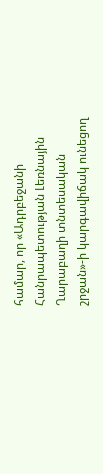համար, որ «Ադրբեջանի Հանրապետության Լեռնային Ղարաբաղի տնտեսական շրջան»-ի կարգավիճակ ունեցող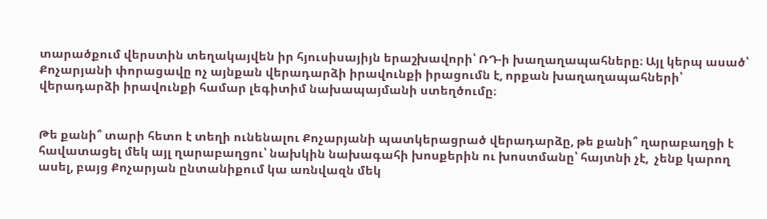տարածքում վերստին տեղակայվեն իր հյուսիսայիյն երաշխավորի՝ ՌԴ-ի խաղաղապահները։ Այլ կերպ ասած՝ Քոչարյանի փորացավը ոչ այնքան վերադարձի իրավունքի իրացումն է, որքան խաղաղապահների՝ վերադարձի իրավունքի համար լեգիտիմ նախապայմանի ստեղծումը։


Թե քանի՞ տարի հետո է տեղի ունենալու Քոչարյանի պատկերացրած վերադարձը, թե քանի՞ ղարաբաղցի է հավատացել մեկ այլ ղարաբաղցու՝ նախկին նախագահի խոսքերին ու խոստմանը՝ հայտնի չէ,  չենք կարող ասել, բայց Քոչարյան ընտանիքում կա առնվազն մեկ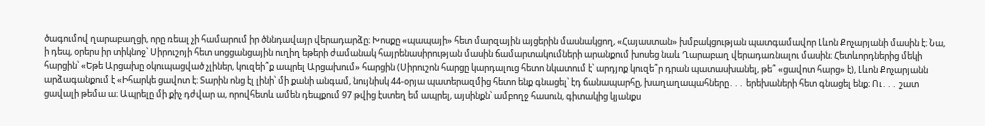ծագումով ղարաբաղցի, որը ռեալ չի համարում իր ծննդավայր վերադարձը։ Խոսքը «պապայի» հետ մարզային այցերին մասնակցող, «Հայաստան» խմբակցության պատգամավոր Լևոն Քոչարյանի մասին է։ Նա, ի դեպ, օրերս իր տիկնոջ՝ Սիրուշոյի հետ սոցցանցային ուղիղ եթերի ժամանակ հայրենասիրության մասին ճամարտակումների արանքում խոսեց նաև Ղարաբաղ վերադառնալու մասին։ Հետևորդներից մեկի հարցին՝ «Եթե Արցախը օկուպացված չլիներ, կուզեի՞ք ապրել Արցախում» հարցին (Սիրուշոն հարցը կարդալուց հետո նկատում է՝ արդյոք կուզե՞ր դրան պատասխանել, թե՞ «ցավոտ հարց» է), Լևոն Քոչարյանն արձագանքում է «Իհարկե ցավոտ է։ Տարին ոնց էլ լինի՝ մի քանի անգամ, նույնիսկ 44-օրյա պատերազմից հետո ենք գնացել՝ էդ ճանապարհը, խաղաղապահները․․․ երեխաների հետ գնացել ենք։ Ու․․․ շատ ցավալի թեմա ա։ Ապրելը մի քիչ դժվար ա, որովհետև ամեն դեպքում 97 թվից էստեղ եմ ապրել, այսինքն՝ ամբողջ հասուն, գիտակից կյանքս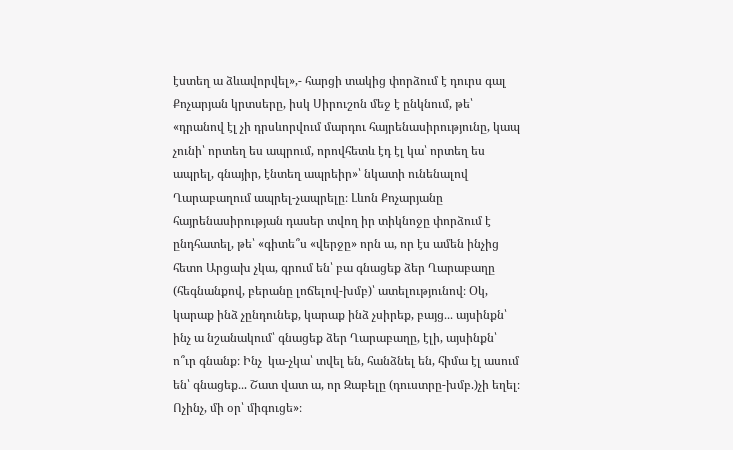էստեղ ա ձևավորվել»,- հարցի տակից փորձում է դուրս գալ Քոչարյան կրտսերը, իսկ Սիրուշոն մեջ է ընկնում, թե՝  «դրանով էլ չի դրսևորվում մարդու հայրենասիրությունը, կապ չունի՝ որտեղ ես ապրում, որովհետև էդ էլ կա՝ որտեղ ես ապրել, գնայիր, էնտեղ ապրեիր»՝ նկատի ունենալով Ղարաբաղում ապրել-չապրելը։ Լևոն Քոչարյանը հայրենասիրության դասեր տվող իր տիկնոջը փորձում է ընդհատել, թե՝ «գիտե՞ս «վերջը» որն ա, որ էս ամեն ինչից հետո Արցախ չկա, գրում են՝ բա գնացեք ձեր Ղարաբաղը (հեգնանքով, բերանը լոճելով-խմբ)՝ ատելությունով։ Օկ, կարաք ինձ չընդունեք, կարաք ինձ չսիրեք, բայց․․․ այսինքն՝ ինչ ա նշանակում՝ գնացեք ձեր Ղարաբաղը, էլի, այսինքն՝ ո՞ւր գնանք։ Ինչ  կա-չկա՝ տվել են, հանձնել են, հիմա էլ ասում են՝ գնացեք․․. Շատ վատ ա, որ Զաբելը (դուստրը-խմբ.)չի եղել։ Ոչինչ, մի օր՝ միգուցե»։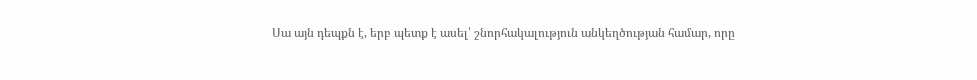Սա այն դեպքն է, երբ պետք է ասել՝ շնորհակալություն անկեղծության համար, որը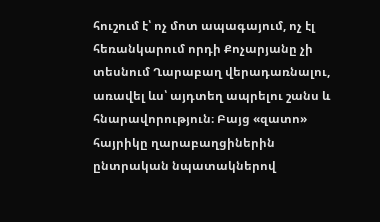հուշում է՝ ոչ մոտ ապագայում, ոչ էլ հեռանկարում որդի Քոչարյանը չի տեսնում Ղարաբաղ վերադառնալու, առավել ևս՝ այդտեղ ապրելու շանս և հնարավորություն։ Բայց «զատո» հայրիկը ղարաբաղցիներին  ընտրական նպատակներով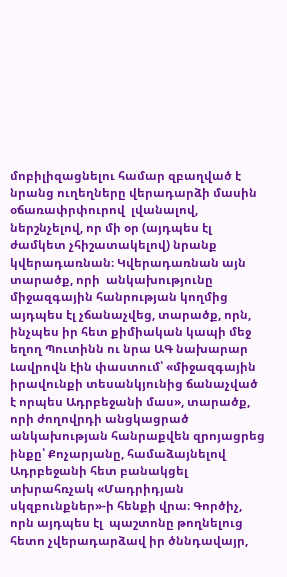մոբիլիզացնելու համար զբաղված է նրանց ուղեղները վերադարձի մասին օճառափրփուրով  լվանալով, ներշնչելով, որ մի օր (այդպես էլ ժամկետ չհիշատակելով) նրանք կվերադառնան։ Կվերադառնան այն տարածք, որի  անկախությունը  միջազգային հանրության կողմից այդպես էլ չճանաչվեց, տարածք, որն, ինչպես իր հետ քիմիական կապի մեջ եղող Պուտինն ու նրա ԱԳ նախարար Լավրովն էին փաստում՝ «միջազգային իրավունքի տեսանկյունից ճանաչված է որպես Ադրբեջանի մաս», տարածք, որի ժողովրդի անցկացրած անկախության հանրաքվեն զրոյացրեց ինքը՝ Քոչարյանը, համաձայնելով Ադրբեջանի հետ բանակցել տխրահռչակ «Մադրիդյան սկզբունքներ»-ի հենքի վրա։ Գործիչ, որն այդպես էլ  պաշտոնը թողնելուց հետո չվերադարձավ իր ծննդավայր,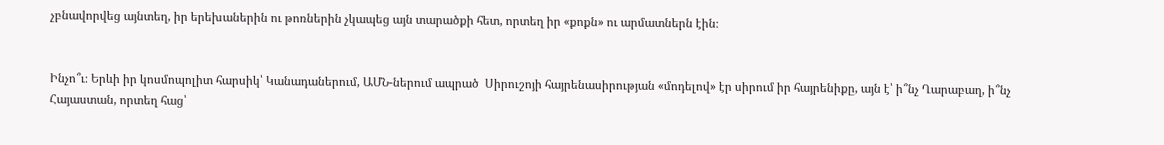չբնավորվեց այնտեղ, իր երեխաներին ու թոռներին չկապեց այն տարածքի հետ, որտեղ իր «քոքն» ու արմատներն էին։


Ինչո՞ւ։ Երևի իր կոսմոպոլիտ հարսիկ՝ Կանադաներում, ԱՄՆ-ներում ապրած  Սիրուշոյի հայրենասիրության «մոդելով» էր սիրում իր հայրենիքը, այն է՝ ի՞նչ Ղարաբաղ, ի՞նչ Հայաստան, որտեղ հաց՝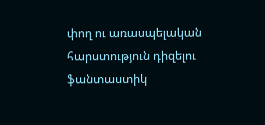փող ու առասպելական հարստություն դիզելու ֆանտաստիկ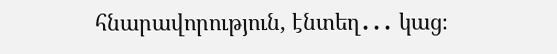հնարավորություն, էնտեղ․․․ կաց։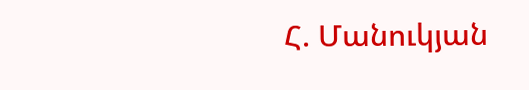Հ. Մանուկյան